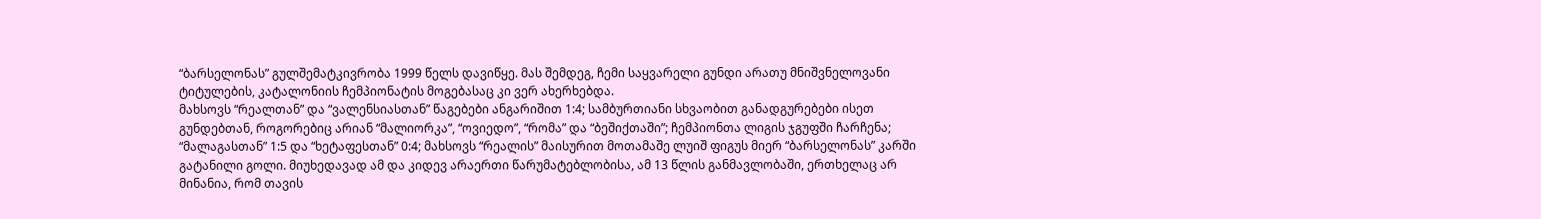“ბარსელონას” გულშემატკივრობა 1999 წელს დავიწყე. მას შემდეგ, ჩემი საყვარელი გუნდი არათუ მნიშვნელოვანი ტიტულების, კატალონიის ჩემპიონატის მოგებასაც კი ვერ ახერხებდა.
მახსოვს “რეალთან” და “ვალენსიასთან” წაგებები ანგარიშით 1:4; სამბურთიანი სხვაობით განადგურებები ისეთ გუნდებთან, როგორებიც არიან “მალიორკა”, “ოვიედო”, “რომა” და “ბეშიქთაში”; ჩემპიონთა ლიგის ჯგუფში ჩარჩენა; “მალაგასთან” 1:5 და “ხეტაფესთან” 0:4; მახსოვს “რეალის” მაისურით მოთამაშე ლუიშ ფიგუს მიერ “ბარსელონას” კარში გატანილი გოლი. მიუხედავად ამ და კიდევ არაერთი წარუმატებლობისა, ამ 13 წლის განმავლობაში, ერთხელაც არ მინანია, რომ თავის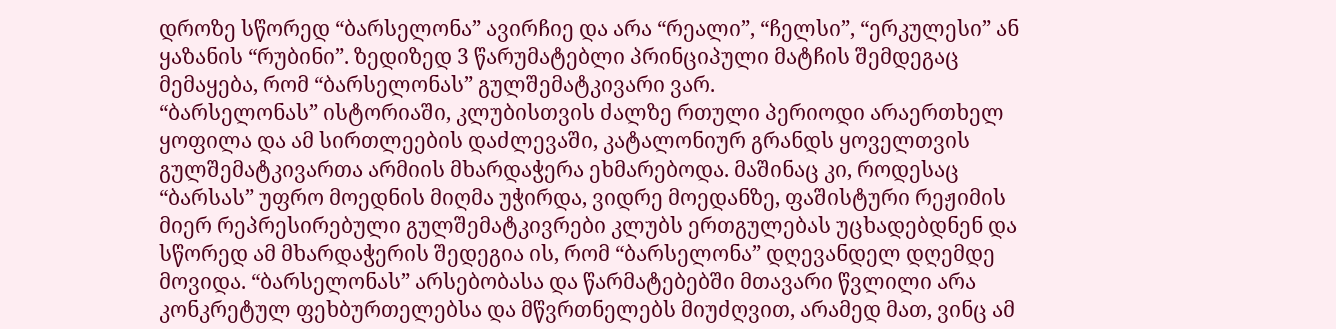დროზე სწორედ “ბარსელონა” ავირჩიე და არა “რეალი”, “ჩელსი”, “ერკულესი” ან ყაზანის “რუბინი”. ზედიზედ 3 წარუმატებლი პრინციპული მატჩის შემდეგაც მემაყება, რომ “ბარსელონას” გულშემატკივარი ვარ.
“ბარსელონას” ისტორიაში, კლუბისთვის ძალზე რთული პერიოდი არაერთხელ ყოფილა და ამ სირთლეების დაძლევაში, კატალონიურ გრანდს ყოველთვის გულშემატკივართა არმიის მხარდაჭერა ეხმარებოდა. მაშინაც კი, როდესაც “ბარსას” უფრო მოედნის მიღმა უჭირდა, ვიდრე მოედანზე, ფაშისტური რეჟიმის მიერ რეპრესირებული გულშემატკივრები კლუბს ერთგულებას უცხადებდნენ და სწორედ ამ მხარდაჭერის შედეგია ის, რომ “ბარსელონა” დღევანდელ დღემდე მოვიდა. “ბარსელონას” არსებობასა და წარმატებებში მთავარი წვლილი არა კონკრეტულ ფეხბურთელებსა და მწვრთნელებს მიუძღვით, არამედ მათ, ვინც ამ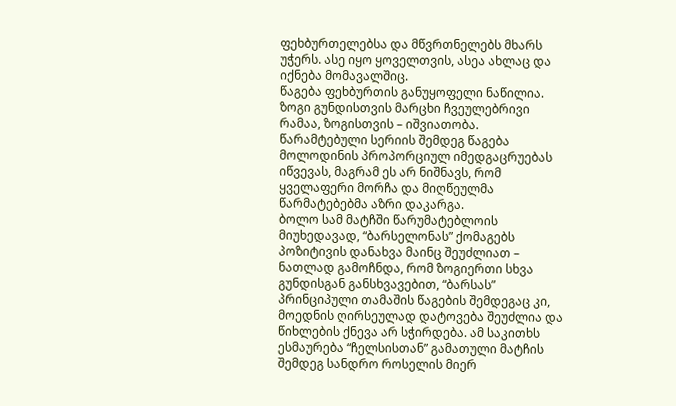ფეხბურთელებსა და მწვრთნელებს მხარს უჭერს. ასე იყო ყოველთვის, ასეა ახლაც და იქნება მომავალშიც.
წაგება ფეხბურთის განუყოფელი ნაწილია. ზოგი გუნდისთვის მარცხი ჩვეულებრივი რამაა, ზოგისთვის – იშვიათობა. წარამტებული სერიის შემდეგ წაგება მოლოდინის პროპორციულ იმედგაცრუებას იწვევას, მაგრამ ეს არ ნიშნავს, რომ ყველაფერი მორჩა და მიღწეულმა წარმატებებმა აზრი დაკარგა.
ბოლო სამ მატჩში წარუმატებლოის მიუხედავად, “ბარსელონას” ქომაგებს პოზიტივის დანახვა მაინც შეუძლიათ – ნათლად გამოჩნდა, რომ ზოგიერთი სხვა გუნდისგან განსხვავებით, “ბარსას” პრინციპული თამაშის წაგების შემდეგაც კი, მოედნის ღირსეულად დატოვება შეუძლია და წიხლების ქნევა არ სჭირდება. ამ საკითხს ესმაურება “ჩელსისთან” გამათული მატჩის შემდეგ სანდრო როსელის მიერ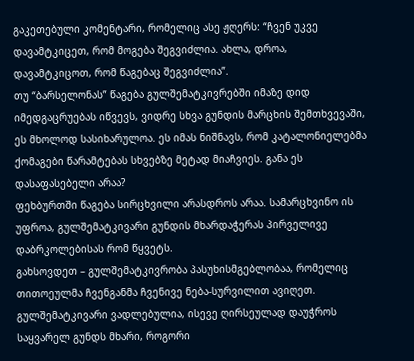გაკეთებული კომენტარი, რომელიც ასე ჟღერს: “ჩვენ უკვე დავამტკიცეთ, რომ მოგება შეგვიძლია. ახლა, დროა, დავამტკიცოთ, რომ წაგებაც შეგვიძლია”.
თუ “ბარსელონას” წაგება გულშემატკივრებში იმაზე დიდ იმედგაცრუებას იწვევს, ვიდრე სხვა გუნდის მარცხის შემთხვევაში, ეს მხოლოდ სასიხარულოა. ეს იმას ნიშნავს, რომ კატალონიელებმა ქომაგები წარამტებას სხვებზე მეტად მიაჩვიეს. განა ეს დასაფასებელი არაა?
ფეხბურთში წაგება სირცხვილი არასდროს არაა. სამარცხვინო ის უფროა, გულშემატკივარი გუნდის მხარდაჭერას პირველივე დაბრკოლებისას რომ წყვეტს.
გახსოვდეთ – გულშემატკივრობა პასუხისმგებლობაა, რომელიც თითოეულმა ჩვენგანმა ჩვენივე ნება-სურვილით ავიღეთ. გულშემატკივარი ვადლებულია, ისევე ღირსეულად დაუჭროს საყვარელ გუნდს მხარი, როგორი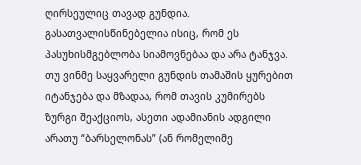ღირსეულიც თავად გუნდია. გასათვალისწინებელია ისიც, რომ ეს პასუხისმგებლობა სიამოვნებაა და არა ტანჯვა. თუ ვინმე საყვარელი გუნდის თამაშის ყურებით იტანჯება და მზადაა, რომ თავის კუმირებს ზურგი შეაქციოს, ასეთი ადამიანის ადგილი არათუ “ბარსელონას” (ან რომელიმე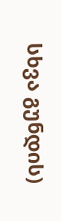სხვა გუნდის)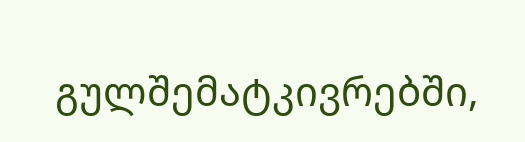გულშემატკივრებში,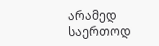არამედ საერთოდ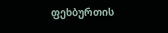ფეხბურთის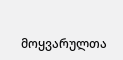მოყვარულთა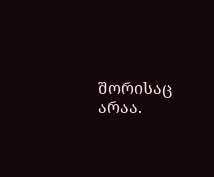შორისაც არაა.